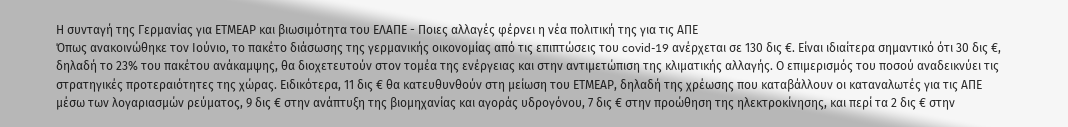Η συνταγή της Γερμανίας για ΕΤΜΕΑΡ και βιωσιμότητα του ΕΛΑΠΕ - Ποιες αλλαγές φέρνει η νέα πολιτική της για τις ΑΠΕ
Όπως ανακοινώθηκε τον Ιούνιο, το πακέτο διάσωσης της γερμανικής οικονομίας από τις επιπτώσεις του covid-19 ανέρχεται σε 130 δις €. Είναι ιδιαίτερα σημαντικό ότι 30 δις €, δηλαδή το 23% του πακέτου ανάκαμψης, θα διοχετευτούν στον τομέα της ενέργειας και στην αντιμετώπιση της κλιματικής αλλαγής. Ο επιμερισμός του ποσού αναδεικνύει τις στρατηγικές προτεραιότητες της χώρας. Ειδικότερα, 11 δις € θα κατευθυνθούν στη μείωση του ΕΤΜΕΑΡ, δηλαδή της χρέωσης που καταβάλλουν οι καταναλωτές για τις ΑΠΕ μέσω των λογαριασμών ρεύματος, 9 δις € στην ανάπτυξη της βιομηχανίας και αγοράς υδρογόνου, 7 δις € στην προώθηση της ηλεκτροκίνησης, και περί τα 2 δις € στην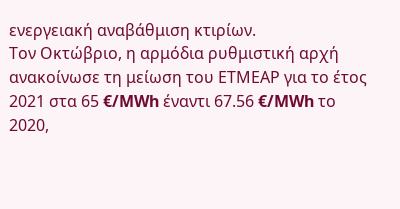ενεργειακή αναβάθμιση κτιρίων.
Τον Οκτώβριο, η αρμόδια ρυθμιστική αρχή ανακοίνωσε τη μείωση του ΕΤΜΕΑΡ για το έτος 2021 στα 65 €/MWh έναντι 67.56 €/MWh το 2020,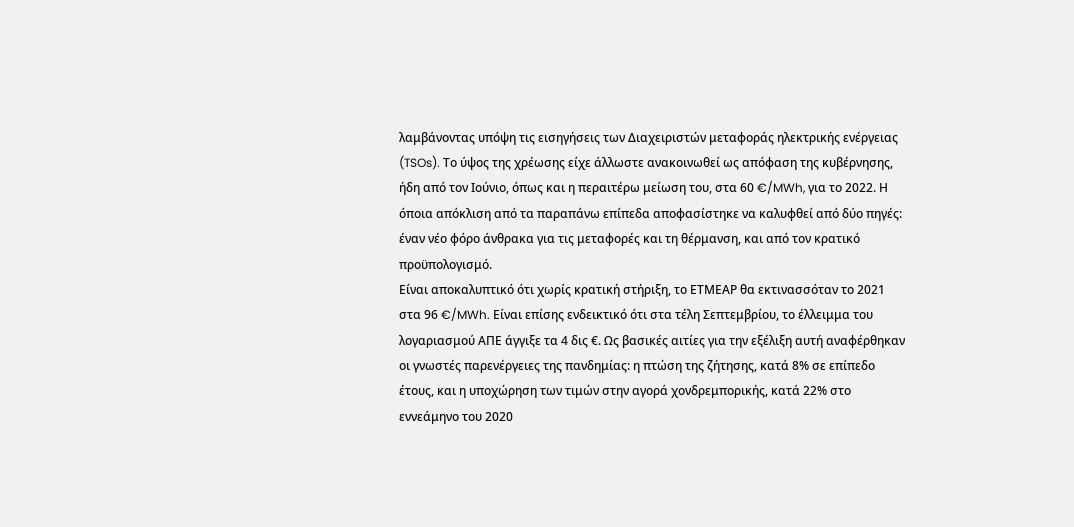λαμβάνοντας υπόψη τις εισηγήσεις των Διαχειριστών μεταφοράς ηλεκτρικής ενέργειας (TSOs). Το ύψος της χρέωσης είχε άλλωστε ανακοινωθεί ως απόφαση της κυβέρνησης, ήδη από τον Ιούνιο, όπως και η περαιτέρω μείωση του, στα 60 €/MWh, για το 2022. Η όποια απόκλιση από τα παραπάνω επίπεδα αποφασίστηκε να καλυφθεί από δύο πηγές: έναν νέο φόρο άνθρακα για τις μεταφορές και τη θέρμανση, και από τον κρατικό προϋπολογισμό.
Είναι αποκαλυπτικό ότι χωρίς κρατική στήριξη, το ΕΤΜΕΑΡ θα εκτινασσόταν το 2021 στα 96 €/MWh. Είναι επίσης ενδεικτικό ότι στα τέλη Σεπτεμβρίου, το έλλειμμα του λογαριασμού ΑΠΕ άγγιξε τα 4 δις €. Ως βασικές αιτίες για την εξέλιξη αυτή αναφέρθηκαν οι γνωστές παρενέργειες της πανδημίας: η πτώση της ζήτησης, κατά 8% σε επίπεδο έτους, και η υποχώρηση των τιμών στην αγορά χονδρεμπορικής, κατά 22% στο εννεάμηνο του 2020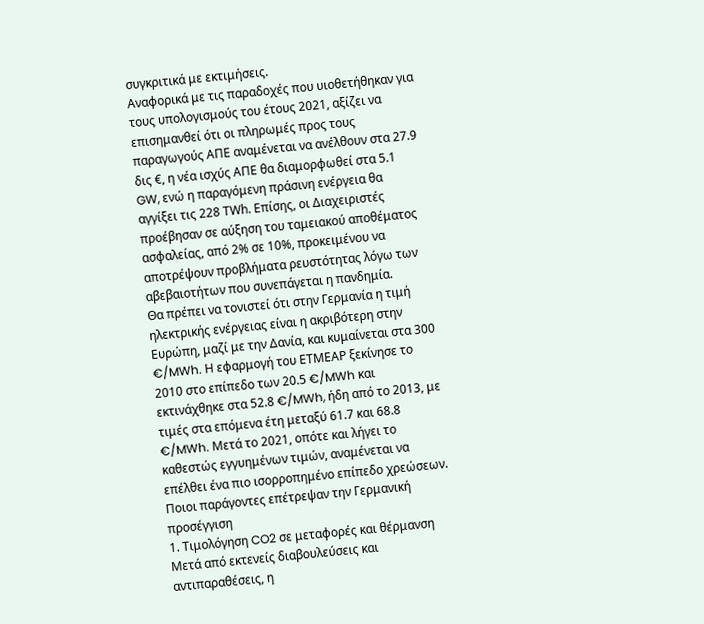συγκριτικά με εκτιμήσεις.
Αναφορικά με τις παραδοχές που υιοθετήθηκαν για τους υπολογισμούς του έτους 2021, αξίζει να επισημανθεί ότι οι πληρωμές προς τους παραγωγούς ΑΠΕ αναμένεται να ανέλθουν στα 27.9 δις €, η νέα ισχύς ΑΠΕ θα διαμορφωθεί στα 5.1 GW, ενώ η παραγόμενη πράσινη ενέργεια θα αγγίξει τις 228 ΤWh. Επίσης, οι Διαχειριστές προέβησαν σε αύξηση του ταμειακού αποθέματος ασφαλείας, από 2% σε 10%, προκειμένου να αποτρέψουν προβλήματα ρευστότητας λόγω των αβεβαιοτήτων που συνεπάγεται η πανδημία.
Θα πρέπει να τονιστεί ότι στην Γερμανία η τιμή ηλεκτρικής ενέργειας είναι η ακριβότερη στην Ευρώπη, μαζί με την Δανία, και κυμαίνεται στα 300 €/MWh. Η εφαρμογή του ΕΤΜΕΑΡ ξεκίνησε το 2010 στο επίπεδο των 20.5 €/MWh και εκτινάχθηκε στα 52.8 €/MWh, ήδη από το 2013, με τιμές στα επόμενα έτη μεταξύ 61.7 και 68.8 €/MWh. Μετά το 2021, οπότε και λήγει το καθεστώς εγγυημένων τιμών, αναμένεται να επέλθει ένα πιο ισορροπημένο επίπεδο χρεώσεων.
Ποιοι παράγοντες επέτρεψαν την Γερμανική προσέγγιση
1. Τιμολόγηση CO2 σε μεταφορές και θέρμανση
Μετά από εκτενείς διαβουλεύσεις και αντιπαραθέσεις, η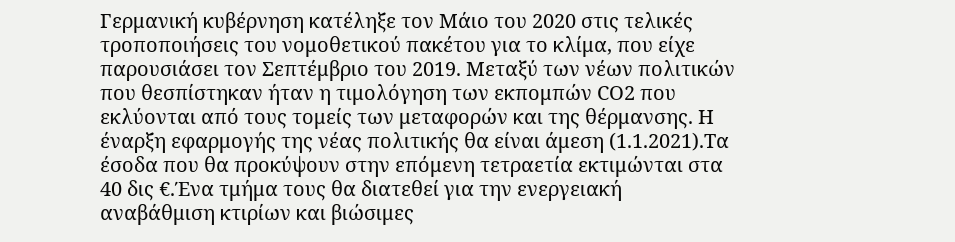Γερμανική κυβέρνηση κατέληξε τον Μάιο του 2020 στις τελικές τροποποιήσεις του νομοθετικού πακέτου για το κλίμα, που είχε παρουσιάσει τον Σεπτέμβριο του 2019. Μεταξύ των νέων πολιτικών που θεσπίστηκαν ήταν η τιμολόγηση των εκπομπών CO2 που εκλύονται από τους τομείς των μεταφορών και της θέρμανσης. Η έναρξη εφαρμογής της νέας πολιτικής θα είναι άμεση (1.1.2021).Τα έσοδα που θα προκύψουν στην επόμενη τετραετία εκτιμώνται στα 40 δις €.Ένα τμήμα τους θα διατεθεί για την ενεργειακή αναβάθμιση κτιρίων και βιώσιμες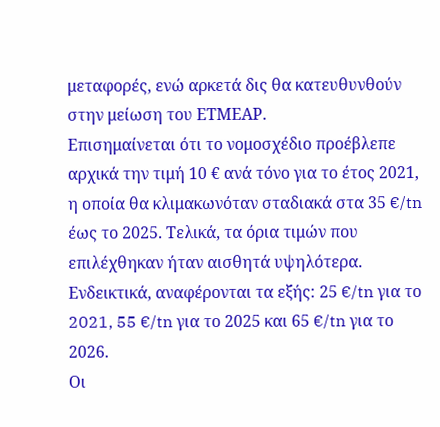μεταφορές, ενώ αρκετά δις θα κατευθυνθούν στην μείωση του ΕΤΜΕΑΡ.
Επισημαίνεται ότι το νομοσχέδιο προέβλεπε αρχικά την τιμή 10 € ανά τόνο για το έτος 2021, η οποία θα κλιμακωνόταν σταδιακά στα 35 €/tn έως το 2025. Τελικά, τα όρια τιμών που επιλέχθηκαν ήταν αισθητά υψηλότερα. Ενδεικτικά, αναφέρονται τα εξής: 25 €/tn για το 2021, 55 €/tn για το 2025 και 65 €/tn για το 2026.
Οι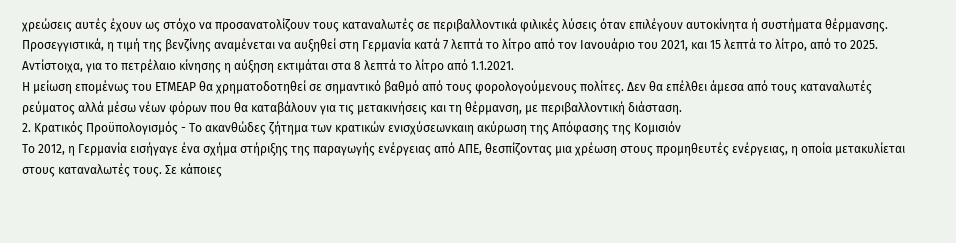χρεώσεις αυτές έχουν ως στόχο να προσανατολίζουν τους καταναλωτές σε περιβαλλοντικά φιλικές λύσεις όταν επιλέγουν αυτοκίνητα ή συστήματα θέρμανσης. Προσεγγιστικά, η τιμή της βενζίνης αναμένεται να αυξηθεί στη Γερμανία κατά 7 λεπτά το λίτρο από τον Ιανουάριο του 2021, και 15 λεπτά το λίτρο, από το 2025. Αντίστοιχα, για το πετρέλαιο κίνησης η αύξηση εκτιμάται στα 8 λεπτά το λίτρο από 1.1.2021.
Η μείωση επομένως του ΕΤΜΕΑΡ θα χρηματοδοτηθεί σε σημαντικό βαθμό από τους φορολογούμενους πολίτες. Δεν θα επέλθει άμεσα από τους καταναλωτές ρεύματος αλλά μέσω νέων φόρων που θα καταβάλουν για τις μετακινήσεις και τη θέρμανση, με περιβαλλοντική διάσταση.
2. Κρατικός Προϋπολογισμός - Το ακανθώδες ζήτημα των κρατικών ενισχύσεωνκαιη ακύρωση της Απόφασης της Κομισιόν
Το 2012, η Γερμανία εισήγαγε ένα σχήμα στήριξης της παραγωγής ενέργειας από ΑΠΕ, θεσπίζοντας μια χρέωση στους προμηθευτές ενέργειας, η οποία μετακυλίεται στους καταναλωτές τους. Σε κάποιες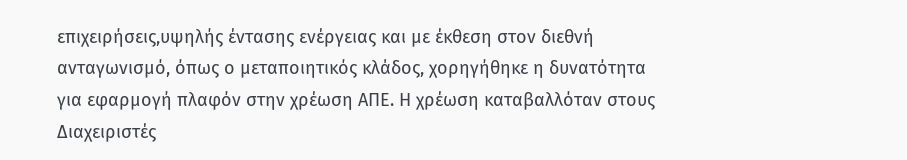επιχειρήσεις,υψηλής έντασης ενέργειας και με έκθεση στον διεθνή ανταγωνισμό, όπως ο μεταποιητικός κλάδος, χορηγήθηκε η δυνατότητα για εφαρμογή πλαφόν στην χρέωση ΑΠΕ. Η χρέωση καταβαλλόταν στους Διαχειριστές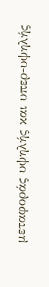μεταφοράς υψηλής και υπερ-υψηλής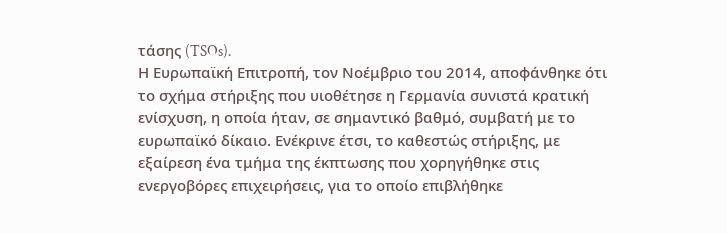τάσης (TSOs).
Η Ευρωπαϊκή Επιτροπή, τον Νοέμβριο του 2014, αποφάνθηκε ότι το σχήμα στήριξης που υιοθέτησε η Γερμανία συνιστά κρατική ενίσχυση, η οποία ήταν, σε σημαντικό βαθμό, συμβατή με το ευρωπαϊκό δίκαιο. Ενέκρινε έτσι, το καθεστώς στήριξης, με εξαίρεση ένα τμήμα της έκπτωσης που χορηγήθηκε στις ενεργοβόρες επιχειρήσεις, για το οποίο επιβλήθηκε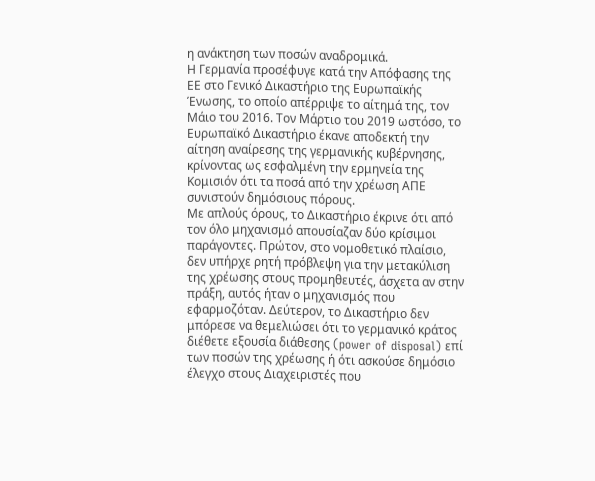η ανάκτηση των ποσών αναδρομικά.
Η Γερμανία προσέφυγε κατά την Απόφασης της ΕΕ στο Γενικό Δικαστήριο της Ευρωπαϊκής Ένωσης, το οποίο απέρριψε το αίτημά της, τον Μάιο του 2016. Τον Μάρτιο του 2019 ωστόσο, το Ευρωπαϊκό Δικαστήριο έκανε αποδεκτή την αίτηση αναίρεσης της γερμανικής κυβέρνησης, κρίνοντας ως εσφαλμένη την ερμηνεία της Κομισιόν ότι τα ποσά από την χρέωση ΑΠΕ συνιστούν δημόσιους πόρους.
Με απλούς όρους, το Δικαστήριο έκρινε ότι από τον όλο μηχανισμό απουσίαζαν δύο κρίσιμοι παράγοντες. Πρώτον, στο νομοθετικό πλαίσιο, δεν υπήρχε ρητή πρόβλεψη για την μετακύλιση της χρέωσης στους προμηθευτές, άσχετα αν στην πράξη, αυτός ήταν ο μηχανισμός που εφαρμοζόταν. Δεύτερον, το Δικαστήριο δεν μπόρεσε να θεμελιώσει ότι το γερμανικό κράτος διέθετε εξουσία διάθεσης (power of disposal) επί των ποσών της χρέωσης ή ότι ασκούσε δημόσιο έλεγχο στους Διαχειριστές που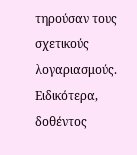τηρούσαν τους σχετικούς λογαριασμούς.
Ειδικότερα, δοθέντος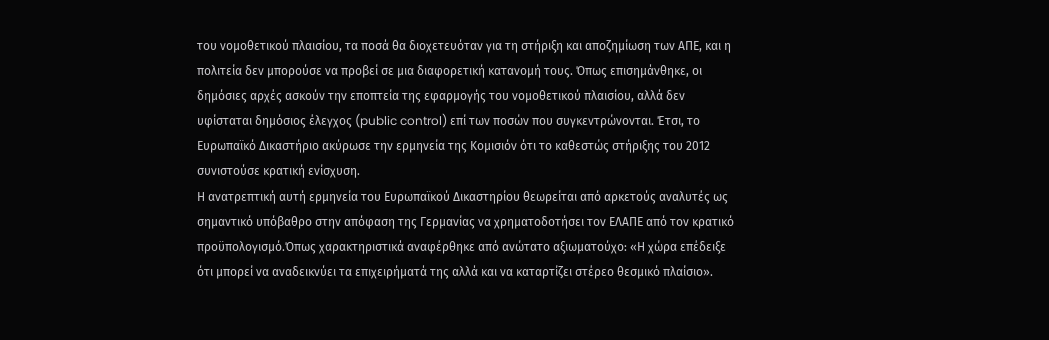του νομοθετικού πλαισίου, τα ποσά θα διοχετευόταν για τη στήριξη και αποζημίωση των ΑΠΕ, και η πολιτεία δεν μπορούσε να προβεί σε μια διαφορετική κατανομή τους. Όπως επισημάνθηκε, οι δημόσιες αρχές ασκούν την εποπτεία της εφαρμογής του νομοθετικού πλαισίου, αλλά δεν υφίσταται δημόσιος έλεγχος (public control) επί των ποσών που συγκεντρώνονται. Έτσι, το Ευρωπαϊκό Δικαστήριο ακύρωσε την ερμηνεία της Κομισιόν ότι το καθεστώς στήριξης του 2012 συνιστούσε κρατική ενίσχυση.
Η ανατρεπτική αυτή ερμηνεία του Ευρωπαϊκού Δικαστηρίου θεωρείται από αρκετούς αναλυτές ως σημαντικό υπόβαθρο στην απόφαση της Γερμανίας να χρηματοδοτήσει τον ΕΛΑΠΕ από τον κρατικό προϋπολογισμό.Όπως χαρακτηριστικά αναφέρθηκε από ανώτατο αξιωματούχο: «Η χώρα επέδειξε ότι μπορεί να αναδεικνύει τα επιχειρήματά της αλλά και να καταρτίζει στέρεο θεσμικό πλαίσιο».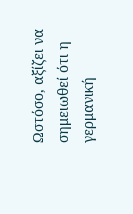Ωστόσο, αξίζει να σημειωθεί ότι η γερμανική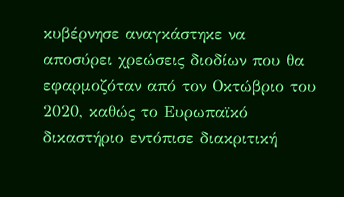κυβέρνησε αναγκάστηκε να αποσύρει χρεώσεις διοδίων που θα εφαρμοζόταν από τον Οκτώβριο του 2020, καθώς το Ευρωπαϊκό δικαστήριο εντόπισε διακριτική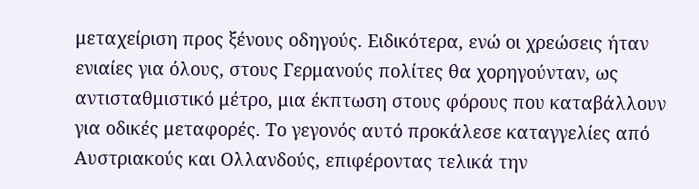μεταχείριση προς ξένους οδηγούς. Ειδικότερα, ενώ οι χρεώσεις ήταν ενιαίες για όλους, στους Γερμανούς πολίτες θα χορηγούνταν, ως αντισταθμιστικό μέτρο, μια έκπτωση στους φόρους που καταβάλλουν για οδικές μεταφορές. Το γεγονός αυτό προκάλεσε καταγγελίες από Αυστριακούς και Ολλανδούς, επιφέροντας τελικά την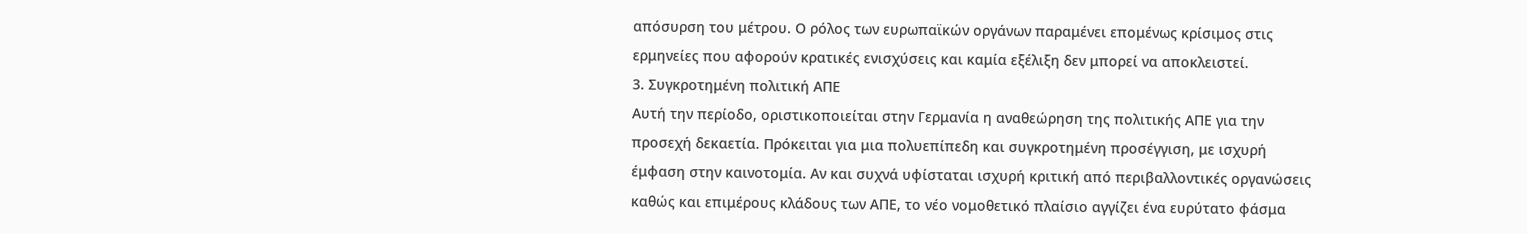απόσυρση του μέτρου. Ο ρόλος των ευρωπαϊκών οργάνων παραμένει επομένως κρίσιμος στις ερμηνείες που αφορούν κρατικές ενισχύσεις και καμία εξέλιξη δεν μπορεί να αποκλειστεί.
3. Συγκροτημένη πολιτική ΑΠΕ
Αυτή την περίοδο, οριστικοποιείται στην Γερμανία η αναθεώρηση της πολιτικής ΑΠΕ για την προσεχή δεκαετία. Πρόκειται για μια πολυεπίπεδη και συγκροτημένη προσέγγιση, με ισχυρή έμφαση στην καινοτομία. Αν και συχνά υφίσταται ισχυρή κριτική από περιβαλλοντικές οργανώσεις καθώς και επιμέρους κλάδους των ΑΠΕ, το νέο νομοθετικό πλαίσιο αγγίζει ένα ευρύτατο φάσμα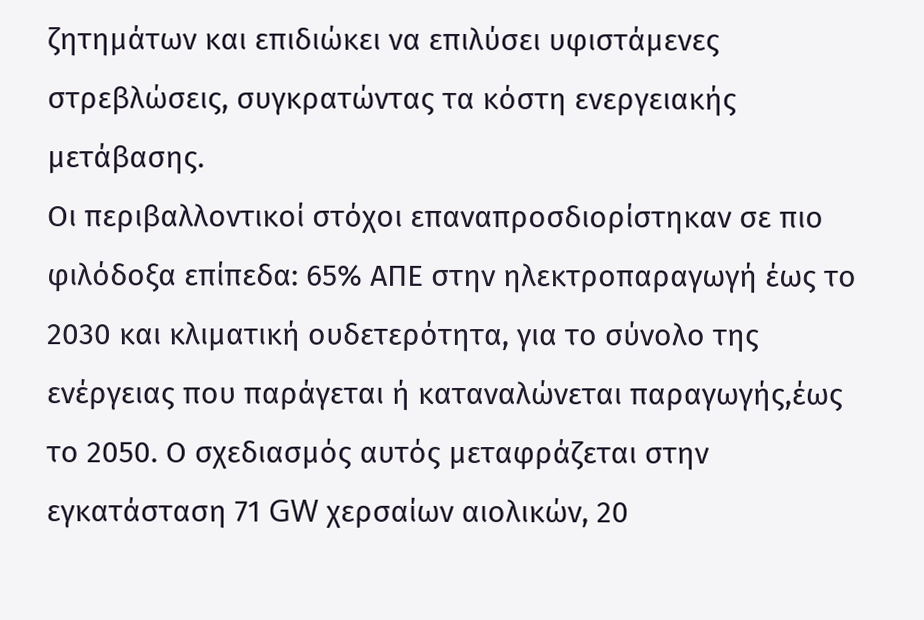ζητημάτων και επιδιώκει να επιλύσει υφιστάμενες στρεβλώσεις, συγκρατώντας τα κόστη ενεργειακής μετάβασης.
Οι περιβαλλοντικοί στόχοι επαναπροσδιορίστηκαν σε πιο φιλόδοξα επίπεδα: 65% ΑΠΕ στην ηλεκτροπαραγωγή έως το 2030 και κλιματική ουδετερότητα, για το σύνολο της ενέργειας που παράγεται ή καταναλώνεται παραγωγής,έως το 2050. Ο σχεδιασμός αυτός μεταφράζεται στην εγκατάσταση 71 GW χερσαίων αιολικών, 20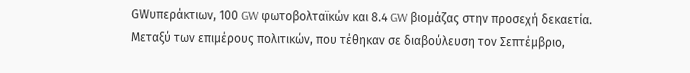GWυπεράκτιων, 100 GW φωτοβολταϊκών και 8.4 GW βιομάζας στην προσεχή δεκαετία.
Μεταξύ των επιμέρους πολιτικών, που τέθηκαν σε διαβούλευση τον Σεπτέμβριο,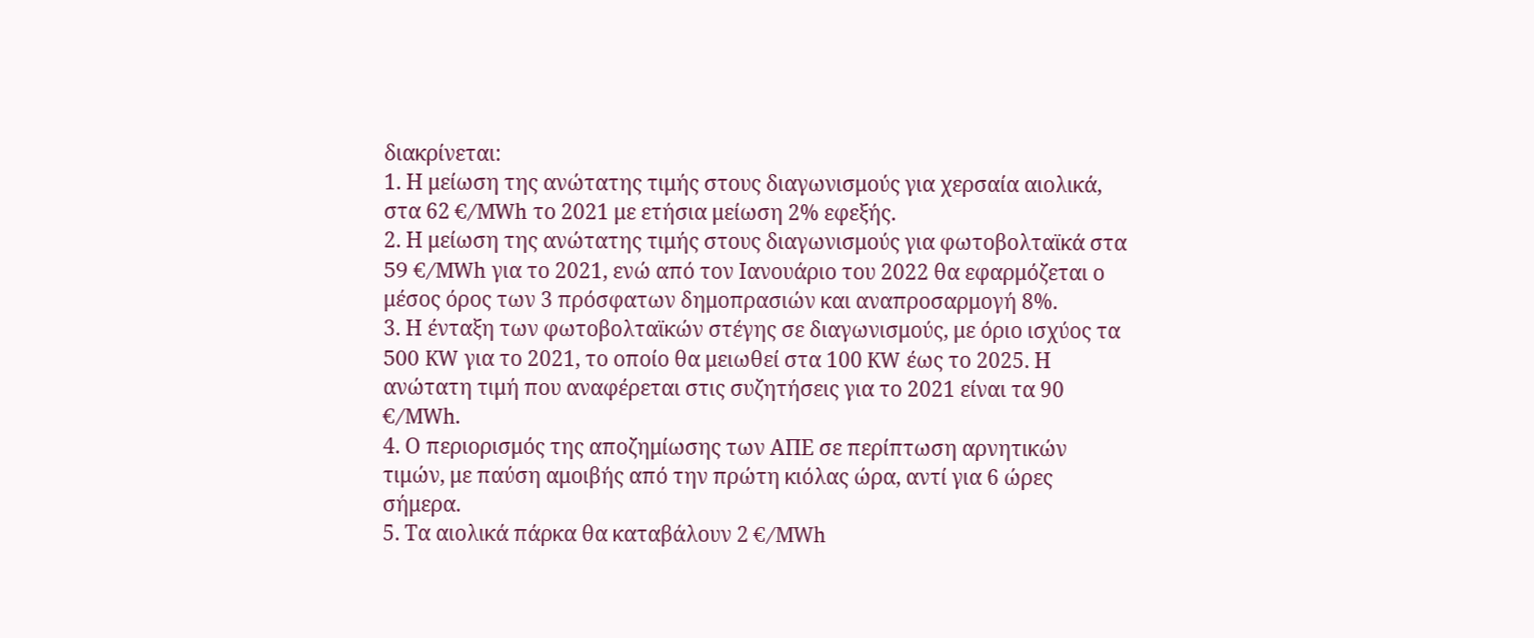διακρίνεται:
1. Η μείωση της ανώτατης τιμής στους διαγωνισμούς για χερσαία αιολικά, στα 62 €/MWh το 2021 με ετήσια μείωση 2% εφεξής.
2. Η μείωση της ανώτατης τιμής στους διαγωνισμούς για φωτοβολταϊκά στα 59 €/MWh για το 2021, ενώ από τον Ιανουάριο του 2022 θα εφαρμόζεται ο μέσος όρος των 3 πρόσφατων δημοπρασιών και αναπροσαρμογή 8%.
3. Η ένταξη των φωτοβολταϊκών στέγης σε διαγωνισμούς, με όριο ισχύος τα 500 KW για το 2021, το οποίο θα μειωθεί στα 100 KW έως το 2025. Η ανώτατη τιμή που αναφέρεται στις συζητήσεις για το 2021 είναι τα 90 €/MWh.
4. Ο περιορισμός της αποζημίωσης των ΑΠΕ σε περίπτωση αρνητικών τιμών, με παύση αμοιβής από την πρώτη κιόλας ώρα, αντί για 6 ώρες σήμερα.
5. Τα αιολικά πάρκα θα καταβάλουν 2 €/MWh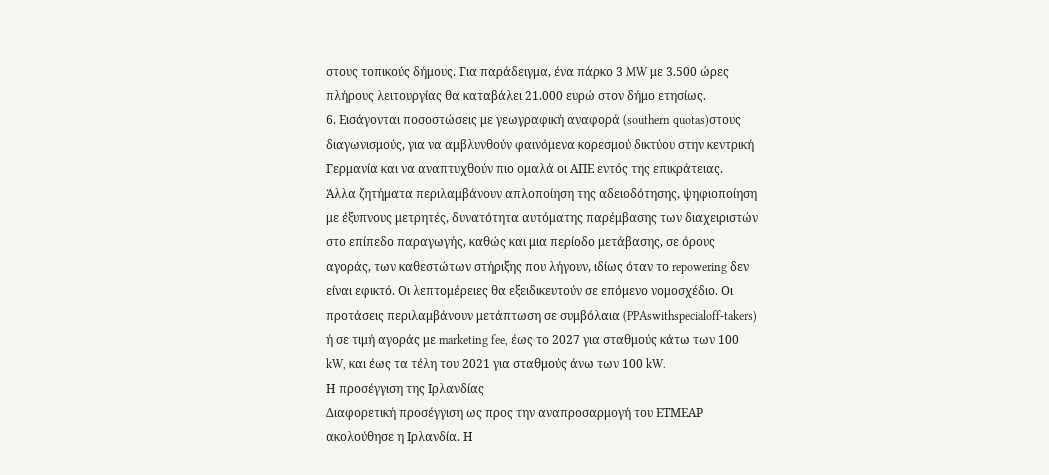στους τοπικούς δήμους. Για παράδειγμα, ένα πάρκο 3 MW με 3.500 ώρες πλήρους λειτουργίας θα καταβάλει 21.000 ευρώ στον δήμο ετησίως.
6. Εισάγονται ποσοστώσεις με γεωγραφική αναφορά (southern quotas)στους διαγωνισμούς, για να αμβλυνθούν φαινόμενα κορεσμού δικτύου στην κεντρική Γερμανία και να αναπτυχθούν πιο ομαλά οι ΑΠΕ εντός της επικράτειας.
Άλλα ζητήματα περιλαμβάνουν απλοποίηση της αδειοδότησης, ψηφιoποίηση με έξυπνους μετρητές, δυνατότητα αυτόματης παρέμβασης των διαχειριστών στο επίπεδο παραγωγής, καθώς και μια περίοδο μετάβασης, σε όρους αγοράς, των καθεστώτων στήριξης που λήγουν, ιδίως όταν το repowering δεν είναι εφικτό. Οι λεπτομέρειες θα εξειδικευτούν σε επόμενο νομοσχέδιο. Οι προτάσεις περιλαμβάνουν μετάπτωση σε συμβόλαια (PPAswithspecialoff-takers) ή σε τιμή αγοράς με marketing fee, έως το 2027 για σταθμούς κάτω των 100 kW, και έως τα τέλη του 2021 για σταθμούς άνω των 100 kW.
Η προσέγγιση της Ιρλανδίας
Διαφορετική προσέγγιση ως προς την αναπροσαρμογή του ΕΤΜΕΑΡ ακολούθησε η Ιρλανδία. Η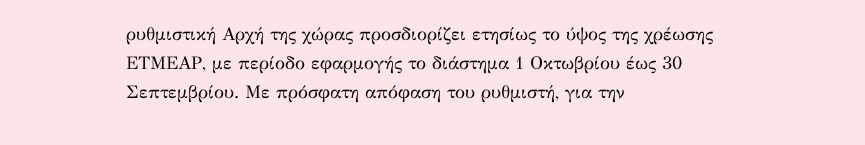ρυθμιστική Αρχή της χώρας προσδιορίζει ετησίως το ύψος της χρέωσης ΕΤΜΕΑΡ, με περίοδο εφαρμογής το διάστημα 1 Οκτωβρίου έως 30 Σεπτεμβρίου. Με πρόσφατη απόφαση του ρυθμιστή, για την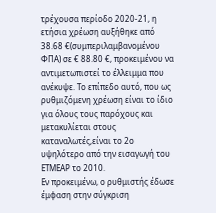τρέχουσα περίοδο 2020-21, η ετήσια χρέωση αυξήθηκε από 38.68 €(συμπεριλαμβανομένου ΦΠΑ) σε € 88.80 €, προκειμένου να αντιμετωπιστεί το έλλειμμα που ανέκυψε. Το επίπεδο αυτό, που ως ρυθμιζόμενη χρέωση είναι το ίδιο για όλους τους παρόχους και μετακυλίεται στους καταναλωτές,είναι το 2ο υψηλότερο από την εισαγωγή του ΕΤΜΕΑΡ το 2010.
Εν προκειμένω, ο ρυθμιστής έδωσε έμφαση στην σύγκριση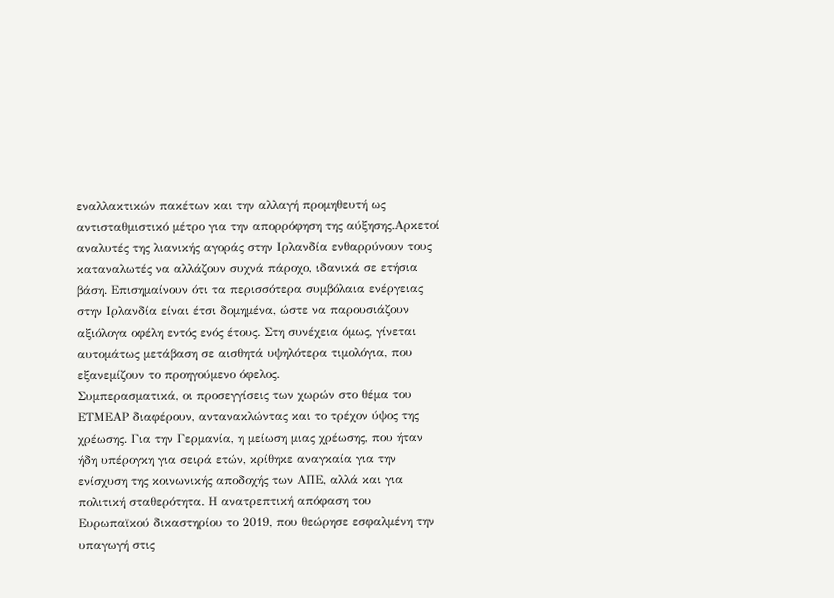εναλλακτικών πακέτων και την αλλαγή προμηθευτή ως αντισταθμιστικό μέτρο για την απορρόφηση της αύξησης.Αρκετοί αναλυτές της λιανικής αγοράς στην Ιρλανδία ενθαρρύνουν τους καταναλωτές να αλλάζουν συχνά πάροχο, ιδανικά σε ετήσια βάση. Επισημαίνουν ότι τα περισσότερα συμβόλαια ενέργειας στην Ιρλανδία είναι έτσι δομημένα, ώστε να παρουσιάζουν αξιόλογα οφέλη εντός ενός έτους. Στη συνέχεια όμως, γίνεται αυτομάτως μετάβαση σε αισθητά υψηλότερα τιμολόγια, που εξανεμίζουν το προηγούμενο όφελος.
Συμπερασματικά, οι προσεγγίσεις των χωρών στο θέμα του ΕΤΜΕΑΡ διαφέρουν, αντανακλώντας και το τρέχον ύψος της χρέωσης. Για την Γερμανία, η μείωση μιας χρέωσης, που ήταν ήδη υπέρογκη για σειρά ετών, κρίθηκε αναγκαία για την ενίσχυση της κοινωνικής αποδοχής των ΑΠΕ, αλλά και για πολιτική σταθερότητα. Η ανατρεπτική απόφαση του Ευρωπαϊκού δικαστηρίου το 2019, που θεώρησε εσφαλμένη την υπαγωγή στις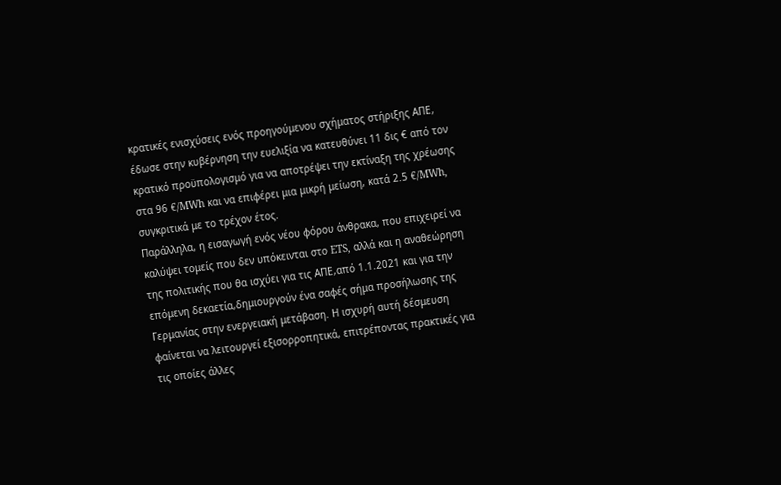κρατικές ενισχύσεις ενός προηγούμενου σχήματος στήριξης ΑΠΕ, έδωσε στην κυβέρνηση την ευελιξία να κατευθύνει 11 δις € από τον κρατικό προϋπολογισμό για να αποτρέψει την εκτίναξη της χρέωσης στα 96 €/MWh και να επιφέρει μια μικρή μείωση, κατά 2.5 €/MWh, συγκριτικά με το τρέχον έτος.
Παράλληλα, η εισαγωγή ενός νέου φόρου άνθρακα, που επιχειρεί να καλύψει τομείς που δεν υπόκεινται στο ETS, αλλά και η αναθεώρηση της πολιτικής που θα ισχύει για τις ΑΠΕ,από 1.1.2021 και για την επόμενη δεκαετία,δημιουργούν ένα σαφές σήμα προσήλωσης της Γερμανίας στην ενεργειακή μετάβαση. Η ισχυρή αυτή δέσμευση φαίνεται να λειτουργεί εξισορροπητικά, επιτρέποντας πρακτικές για τις οποίες άλλες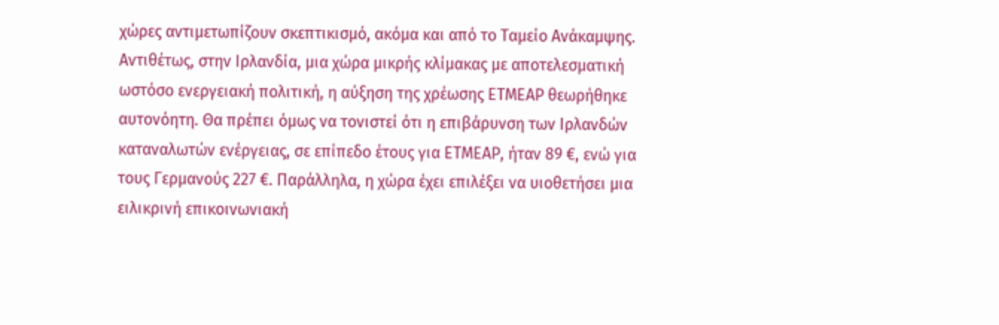χώρες αντιμετωπίζουν σκεπτικισμό, ακόμα και από το Ταμείο Ανάκαμψης.
Αντιθέτως, στην Ιρλανδία, μια χώρα μικρής κλίμακας με αποτελεσματική ωστόσο ενεργειακή πολιτική, η αύξηση της χρέωσης ΕΤΜΕΑΡ θεωρήθηκε αυτονόητη. Θα πρέπει όμως να τονιστεί ότι η επιβάρυνση των Ιρλανδών καταναλωτών ενέργειας, σε επίπεδο έτους για ΕΤΜΕΑΡ, ήταν 89 €, ενώ για τους Γερμανούς 227 €. Παράλληλα, η χώρα έχει επιλέξει να υιοθετήσει μια ειλικρινή επικοινωνιακή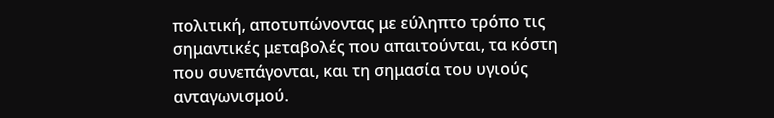πολιτική, αποτυπώνοντας με εύληπτο τρόπο τις σημαντικές μεταβολές που απαιτούνται, τα κόστη που συνεπάγονται, και τη σημασία του υγιούς ανταγωνισμού.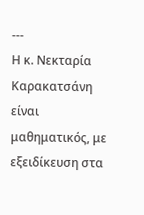---
Η κ. Νεκταρία Καρακατσάνη είναι μαθηματικός, με εξειδίκευση στα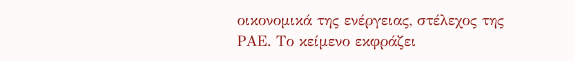οικονομικά της ενέργειας, στέλεχος της ΡΑΕ. Το κείμενο εκφράζει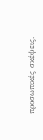προσωπικές σκέψεις.